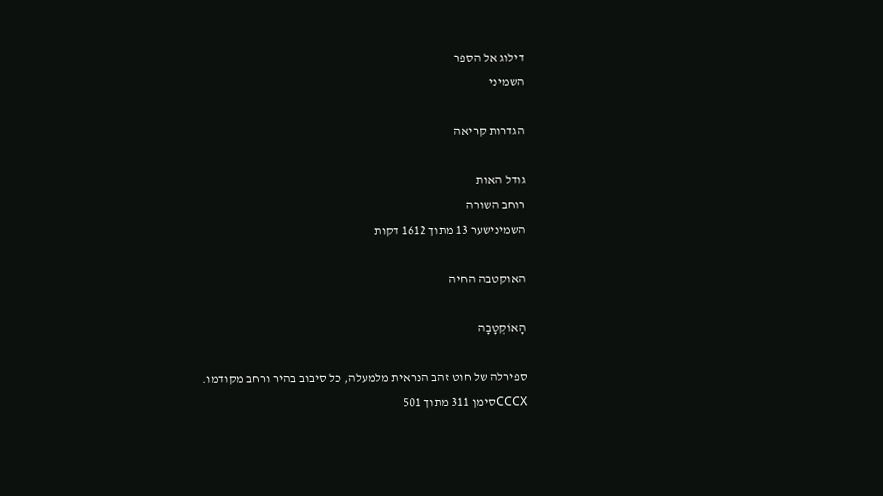דילוג אל הספר
השמיני

הגדרות קריאה

גודל האות
רוחב השורה
השמינישער 13 מתוך 1612 דקות

האוקטבה החיה

הָאוֹקְטָבָה

ספירלה של חוט זהב הנראית מלמעלה, כל סיבוב בהיר ורחב מקודמו.
CCCXסימן 311 מתוך 501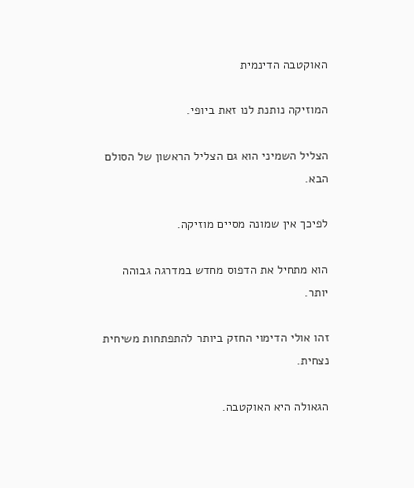האוקטבה הדינמית

המוזיקה נותנת לנו זאת ביופי.

הצליל השמיני הוא גם הצליל הראשון של הסולם הבא.

לפיכך אין שמונה מסיים מוזיקה.

הוא מתחיל את הדפוס מחדש במדרגה גבוהה יותר.

זהו אולי הדימוי החזק ביותר להתפתחות משיחית נצחית.

הגאולה היא האוקטבה.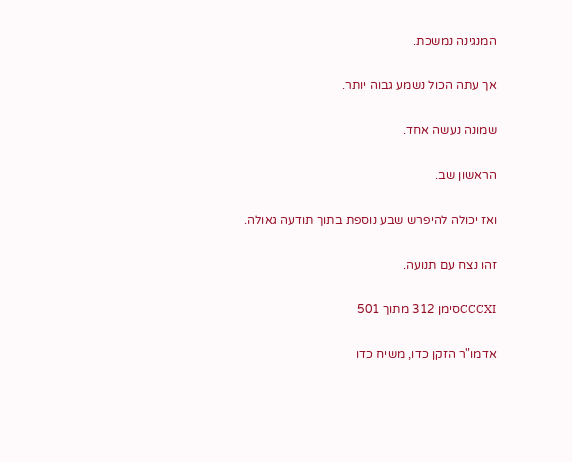המנגינה נמשכת.

אך עתה הכול נשמע גבוה יותר.

שמונה נעשה אחד.

הראשון שב.

ואז יכולה להיפרש שבע נוספת בתוך תודעה גאולה.

זהו נצח עם תנועה.

CCCXIסימן 312 מתוך 501

אדמו"ר הזקן כדו, משיח כדו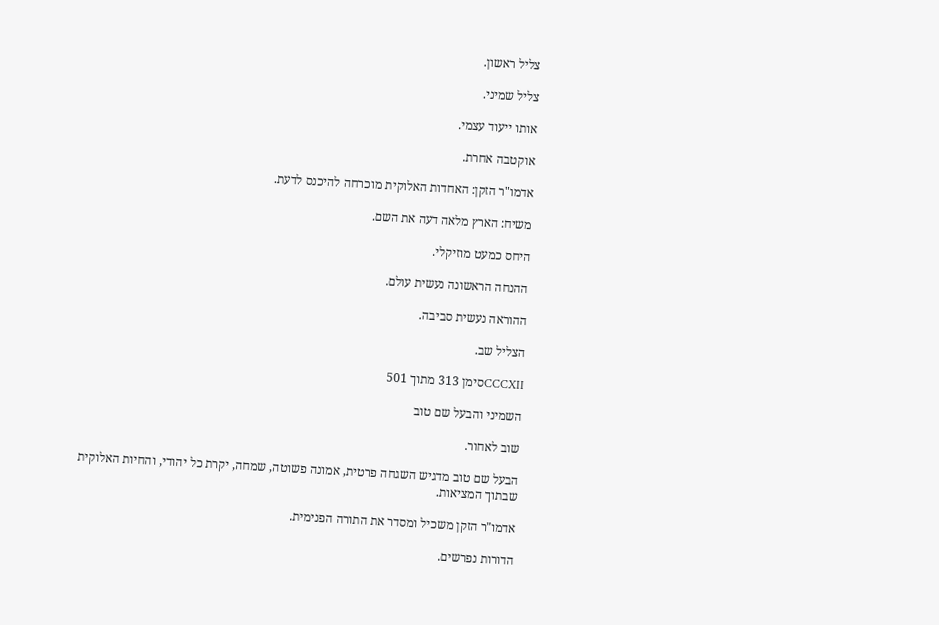צליל ראשון.

צליל שמיני.

אותו ייעוד עצמי.

אוקטבה אחרת.

אדמו"ר הזקן: האחדות האלוקית מוכרחה להיכנס לדעת.

משיח: הארץ מלאה דעה את השם.

היחס כמעט מוזיקלי.

ההנחה הראשונה נעשית עולם.

ההוראה נעשית סביבה.

הצליל שב.

CCCXIIסימן 313 מתוך 501

השמיני והבעל שם טוב

שוב לאחור.

הבעל שם טוב מדגיש השגחה פרטית, אמונה פשוטה, שמחה, יקרת כל יהודי, והחיות האלוקית שבתוך המציאות.

אדמו"ר הזקן משכיל ומסדר את התורה הפנימית.

הדורות נפרשים.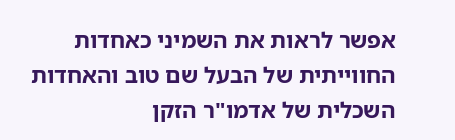אפשר לראות את השמיני כאחדות החווייתית של הבעל שם טוב והאחדות השכלית של אדמו"ר הזקן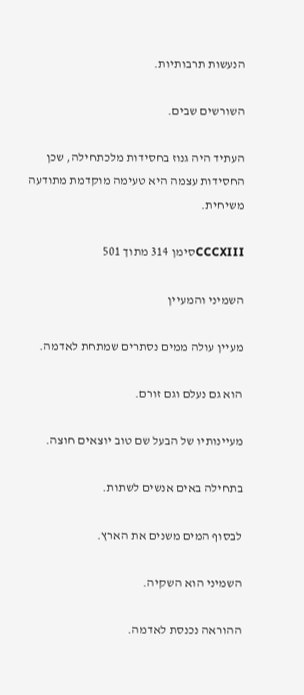הנעשות תרבותיות.

השורשים שבים.

העתיד היה גנוז בחסידות מלכתחילה, שכן החסידות עצמה היא טעימה מוקדמת מתודעה משיחית.

CCCXIIIסימן 314 מתוך 501

השמיני והמעיין

מעיין עולה ממים נסתרים שמתחת לאדמה.

הוא גם נעלם וגם זורם.

מעיינותיו של הבעל שם טוב יוצאים חוצה.

בתחילה באים אנשים לשתות.

לבסוף המים משנים את הארץ.

השמיני הוא השקיה.

ההוראה נכנסת לאדמה.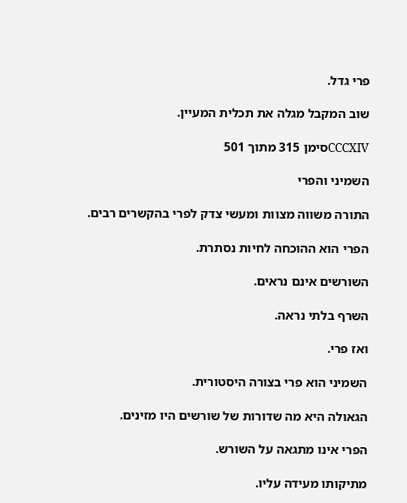פרי גדל.

שוב המקבל מגלה את תכלית המעיין.

CCCXIVסימן 315 מתוך 501

השמיני והפרי

התורה משווה מצוות ומעשי צדק לפרי בהקשרים רבים.

הפרי הוא ההוכחה לחיות נסתרת.

השורשים אינם נראים.

השרף בלתי נראה.

ואז פרי.

השמיני הוא פרי בצורה היסטורית.

הגאולה היא מה שדורות של שורשים היו מזינים.

הפרי אינו מתגאה על השורש.

מתיקותו מעידה עליו.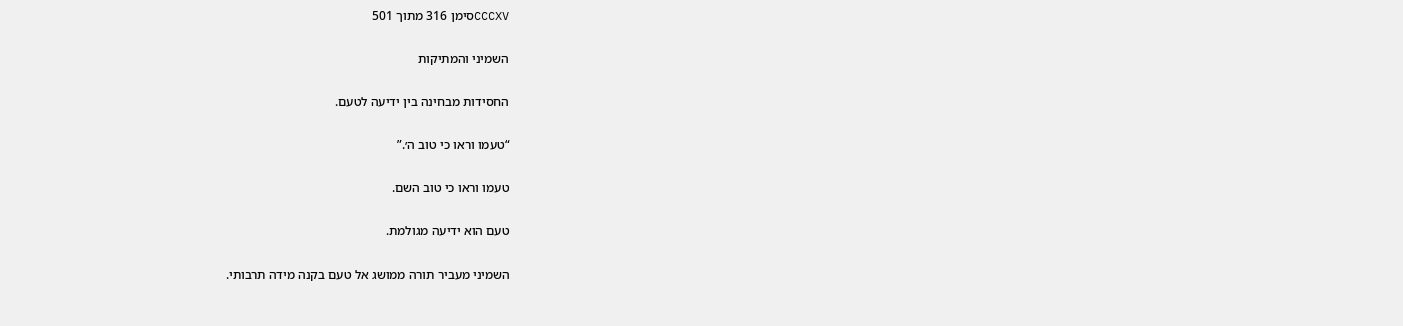CCCXVסימן 316 מתוך 501

השמיני והמתיקות

החסידות מבחינה בין ידיעה לטעם.

“טעמו וראו כי טוב ה׳.”

טעמו וראו כי טוב השם.

טעם הוא ידיעה מגולמת.

השמיני מעביר תורה ממושג אל טעם בקנה מידה תרבותי.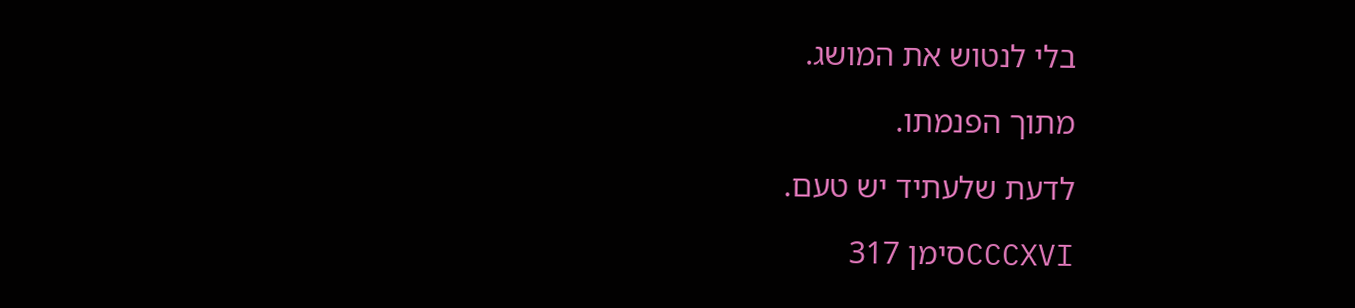בלי לנטוש את המושג.

מתוך הפנמתו.

לדעת שלעתיד יש טעם.

CCCXVIסימן 317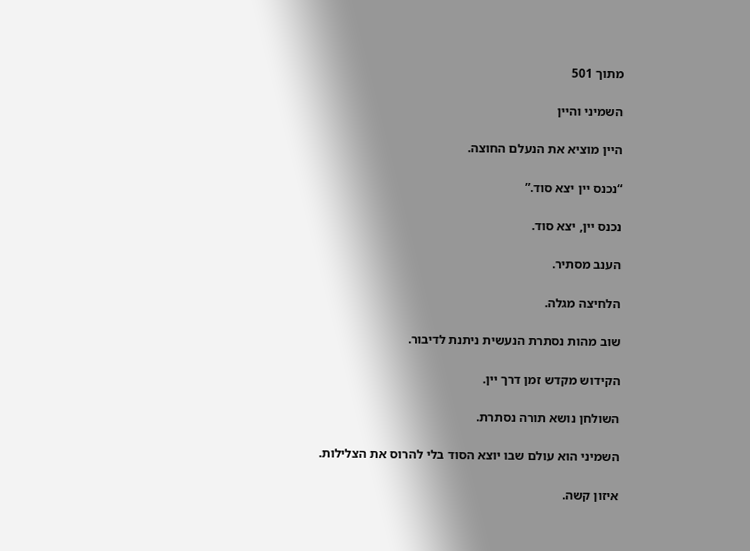מתוך 501

השמיני והיין

היין מוציא את הנעלם החוצה.

“נכנס יין יצא סוד.”

נכנס יין, יצא סוד.

הענב מסתיר.

הלחיצה מגלה.

שוב מהות נסתרת הנעשית ניתנת לדיבור.

הקידוש מקדש זמן דרך יין.

השולחן נושא תורה נסתרת.

השמיני הוא עולם שבו יוצא הסוד בלי להרוס את הצלילות.

איזון קשה.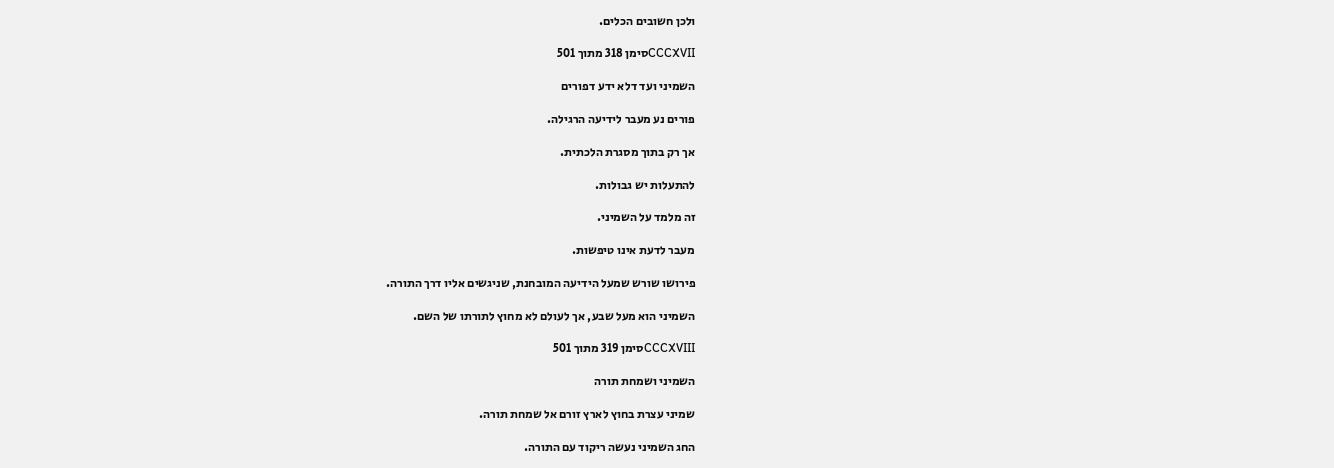ולכן חשובים הכלים.

CCCXVIIסימן 318 מתוך 501

השמיני ועד דלא ידע דפורים

פורים נע מעבר לידיעה הרגילה.

אך רק בתוך מסגרת הלכתית.

להתעלות יש גבולות.

זה מלמד על השמיני.

מעבר לדעת אינו טיפשות.

פירושו שורש שמעל הידיעה המובחנת, שניגשים אליו דרך התורה.

השמיני הוא מעל שבע, אך לעולם לא מחוץ לתורתו של השם.

CCCXVIIIסימן 319 מתוך 501

השמיני ושמחת תורה

שמיני עצרת בחוץ לארץ זורם אל שמחת תורה.

החג השמיני נעשה ריקוד עם התורה.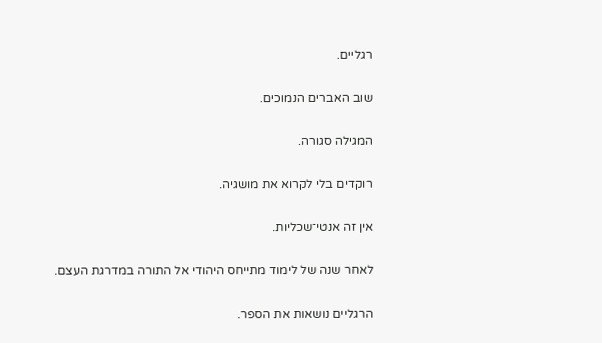רגליים.

שוב האברים הנמוכים.

המגילה סגורה.

רוקדים בלי לקרוא את מושגיה.

אין זה אנטי־שכליות.

לאחר שנה של לימוד מתייחס היהודי אל התורה במדרגת העצם.

הרגליים נושאות את הספר.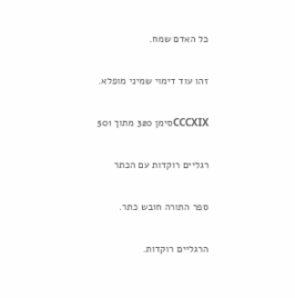כל האדם שמח.

זהו עוד דימוי שמיני מופלא.

CCCXIXסימן 320 מתוך 501

רגליים רוקדות עם הכתר

ספר התורה חובש כתר.

הרגליים רוקדות.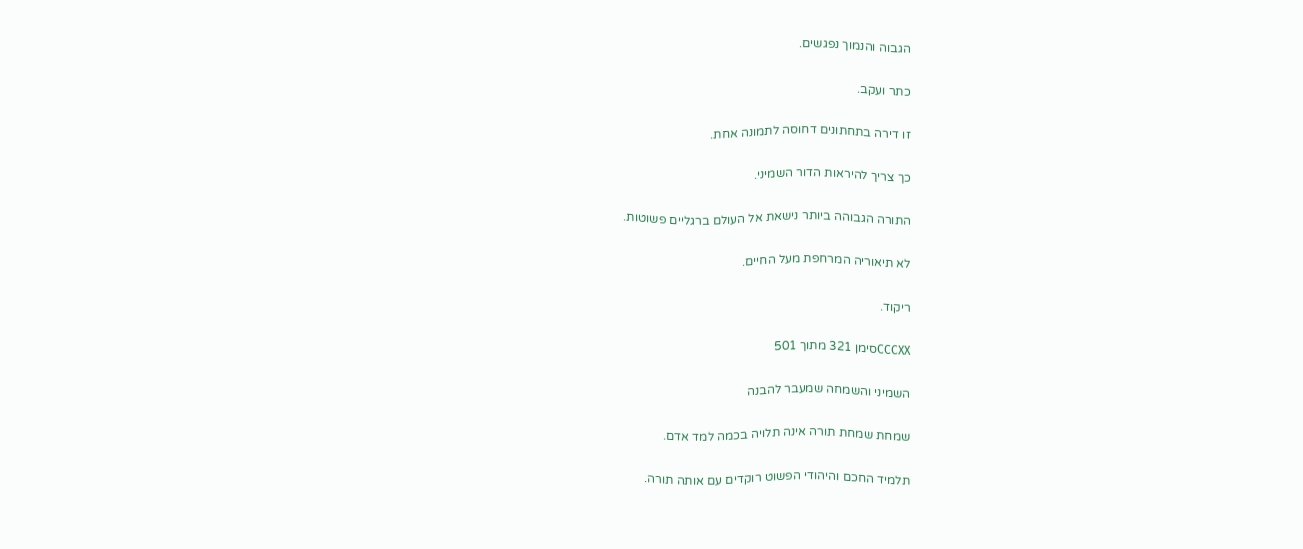הגבוה והנמוך נפגשים.

כתר ועקב.

זו דירה בתחתונים דחוסה לתמונה אחת.

כך צריך להיראות הדור השמיני.

התורה הגבוהה ביותר נישאת אל העולם ברגליים פשוטות.

לא תיאוריה המרחפת מעל החיים.

ריקוד.

CCCXXסימן 321 מתוך 501

השמיני והשמחה שמעבר להבנה

שמחת שמחת תורה אינה תלויה בכמה למד אדם.

תלמיד החכם והיהודי הפשוט רוקדים עם אותה תורה.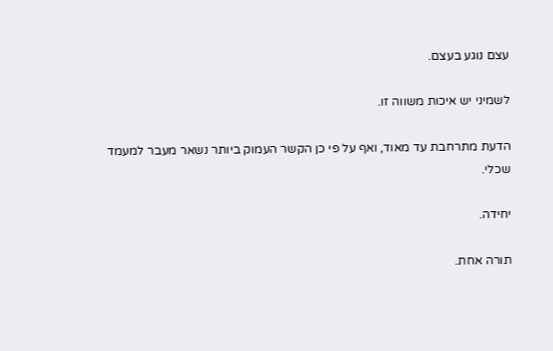עצם נוגע בעצם.

לשמיני יש איכות משווה זו.

הדעת מתרחבת עד מאוד, ואף על פי כן הקשר העמוק ביותר נשאר מעבר למעמד שכלי.

יחידה.

תורה אחת.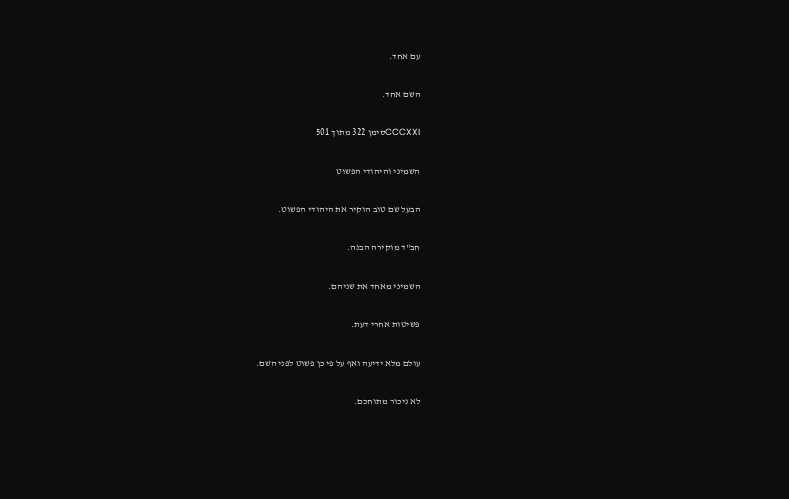עם אחד.

השם אחד.

CCCXXIסימן 322 מתוך 501

השמיני והיהודי הפשוט

הבעל שם טוב הוקיר את היהודי הפשוט.

חב"ד מוקירה הבנה.

השמיני מאחד את שניהם.

פשיטות אחרי דעת.

עולם מלא ידיעה ואף על פי כן פשוט לפני השם.

לא ניכור מתוחכם.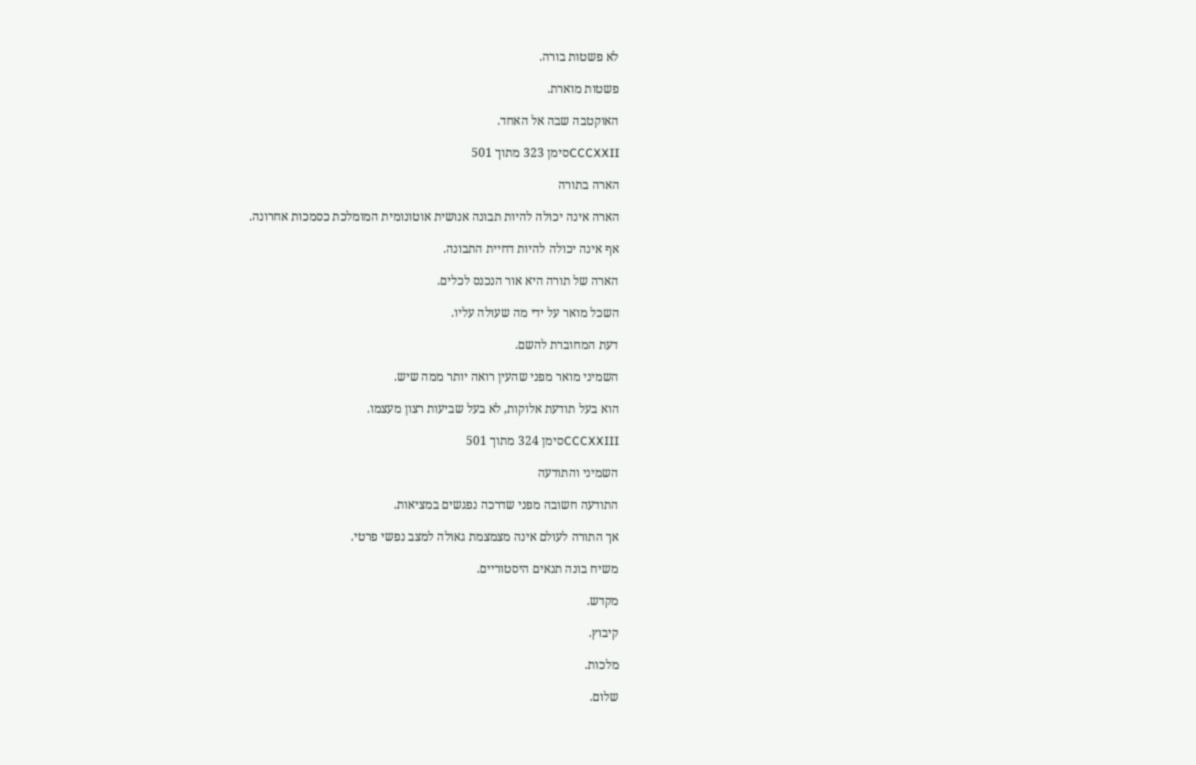לא פשטות בורה.

פשטות מוארת.

האוקטבה שבה אל האחד.

CCCXXIIסימן 323 מתוך 501

הארה בתורה

הארה אינה יכולה להיות תבונה אנושית אוטונומית המומלכת כסמכות אחרונה.

אף אינה יכולה להיות דחיית התבונה.

הארה של תורה היא אור הנכנס לכלים.

השכל מואר על ידי מה שעולה עליו.

דעת המחוברת להשם.

השמיני מואר מפני שהעין רואה יותר ממה שיש.

הוא בעל תודעת אלוקות, לא בעל שביעות רצון מעצמו.

CCCXXIIIסימן 324 מתוך 501

השמיני והתודעה

התודעה חשובה מפני שדרכה נפגשים במציאות.

אך התורה לעולם אינה מצמצמת גאולה למצב נפשי פרטי.

משיח בונה תנאים היסטוריים.

מקדש.

קיבוץ.

מלכות.

שלום.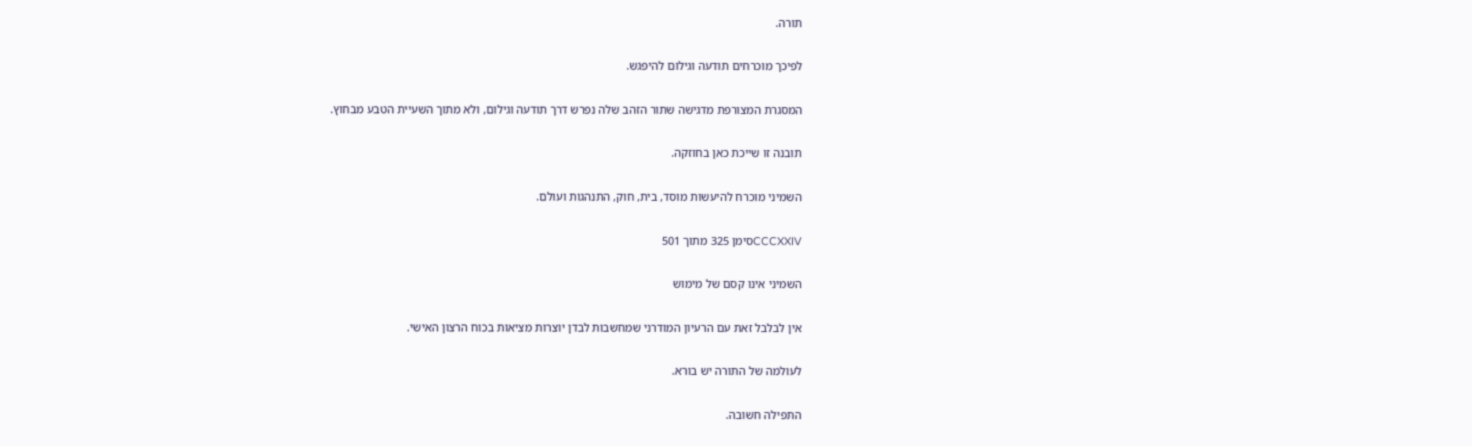תורה.

לפיכך מוכרחים תודעה וגילום להיפגש.

המסגרת המצורפת מדגישה שתור הזהב שלה נפרש דרך תודעה וגילום, ולא מתוך השעיית הטבע מבחוץ.

תובנה זו שייכת כאן בחוזקה.

השמיני מוכרח להיעשות מוסד, בית, חוק, התנהגות ועולם.

CCCXXIVסימן 325 מתוך 501

השמיני אינו קסם של מימוש

אין לבלבל זאת עם הרעיון המודרני שמחשבות לבדן יוצרות מציאות בכוח הרצון האישי.

לעולמה של התורה יש בורא.

התפילה חשובה.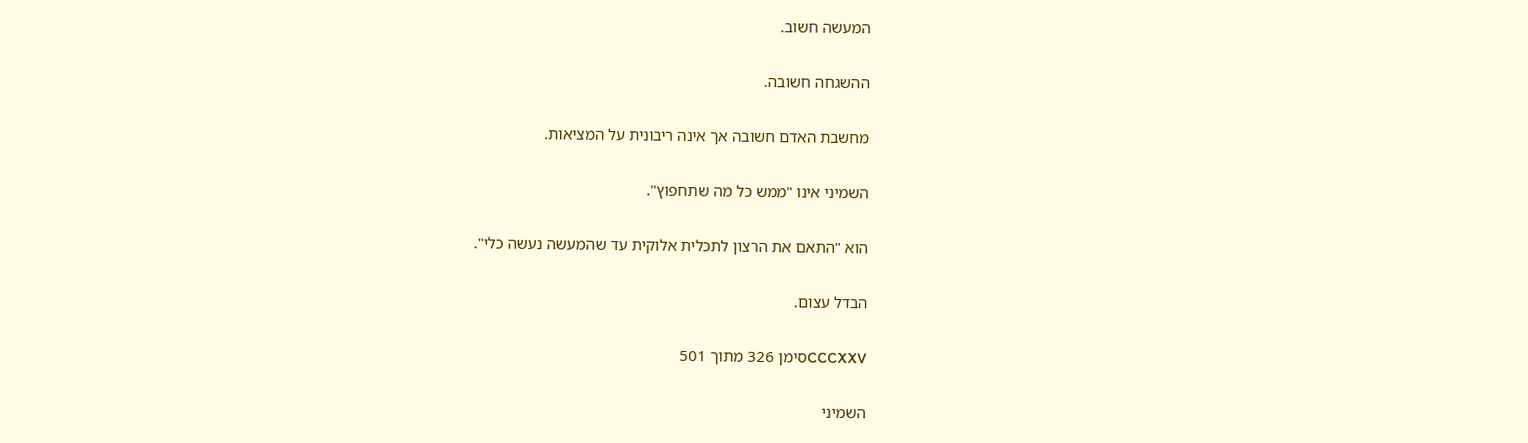המעשה חשוב.

ההשגחה חשובה.

מחשבת האדם חשובה אך אינה ריבונית על המציאות.

השמיני אינו "ממש כל מה שתחפוץ".

הוא "התאם את הרצון לתכלית אלוקית עד שהמעשה נעשה כלי".

הבדל עצום.

CCCXXVסימן 326 מתוך 501

השמיני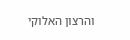והרצון האלוקי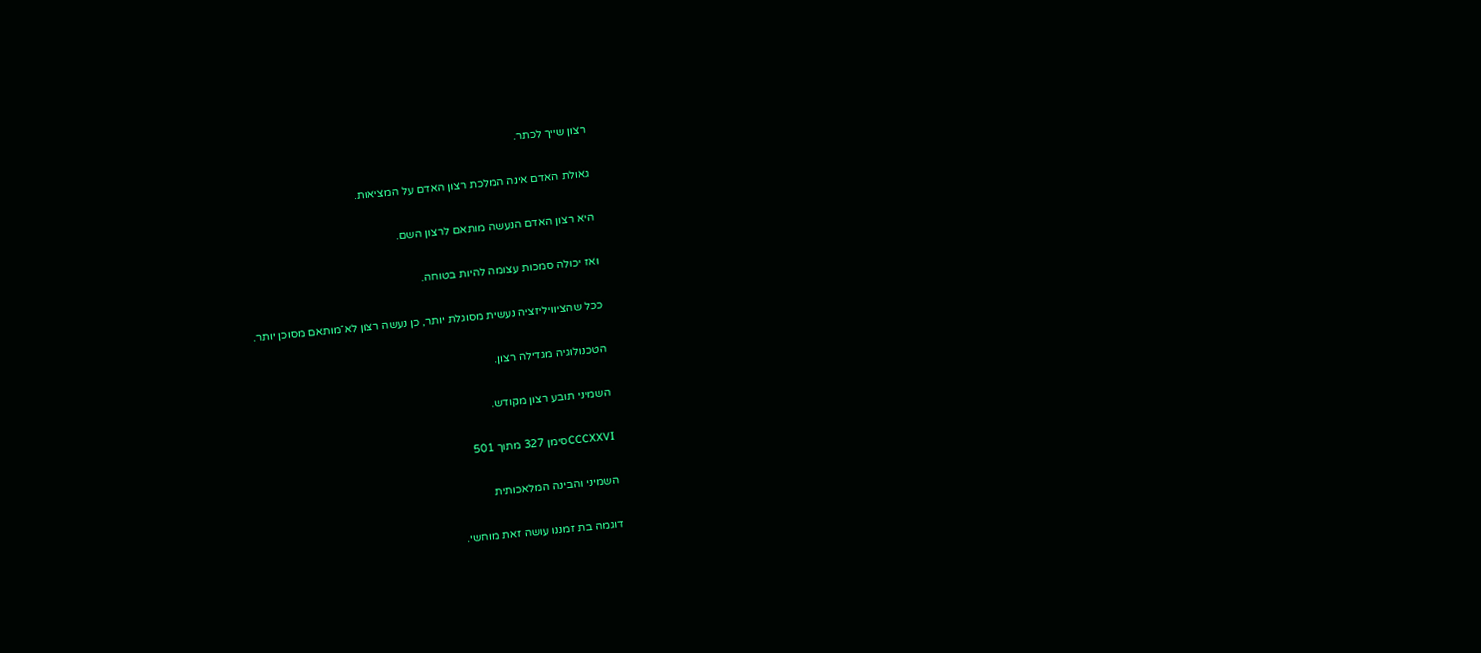רצון שייך לכתר.

גאולת האדם אינה המלכת רצון האדם על המציאות.

היא רצון האדם הנעשה מותאם לרצון השם.

ואז יכולה סמכות עצומה להיות בטוחה.

ככל שהציוויליזציה נעשית מסוגלת יותר, כן נעשה רצון לא־מותאם מסוכן יותר.

הטכנולוגיה מגדילה רצון.

השמיני תובע רצון מקודש.

CCCXXVIסימן 327 מתוך 501

השמיני והבינה המלאכותית

דוגמה בת זמננו עושה זאת מוחשי.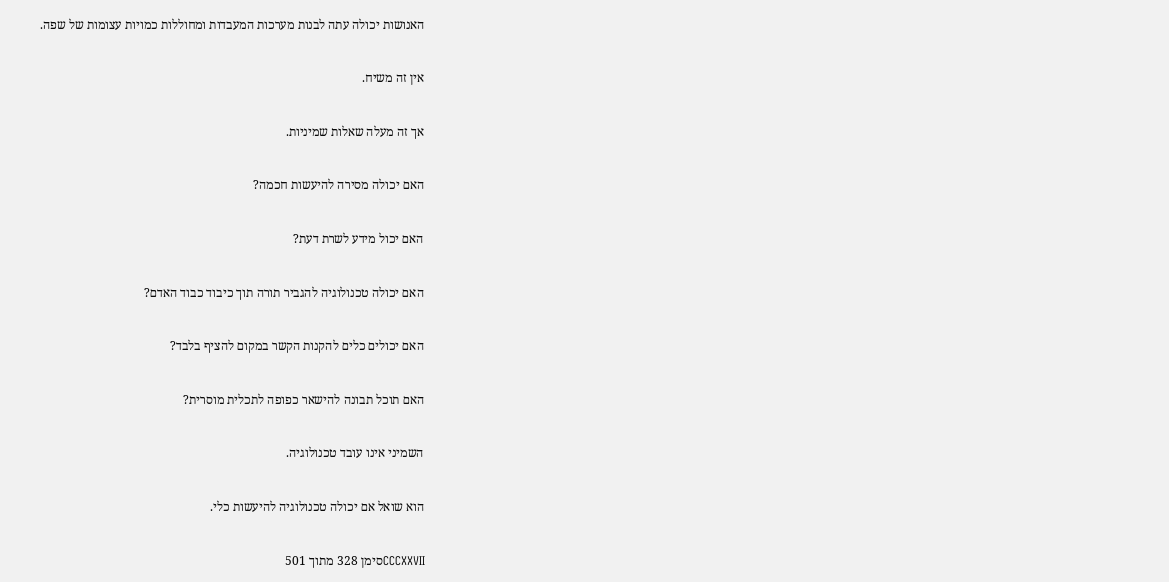האנושות יכולה עתה לבנות מערכות המעבדות ומחוללות כמויות עצומות של שפה.

אין זה משיח.

אך זה מעלה שאלות שמיניות.

האם יכולה מסירה להיעשות חכמה?

האם יכול מידע לשרת דעת?

האם יכולה טכנולוגיה להגביר תורה תוך כיבוד כבוד האדם?

האם יכולים כלים להקנות הקשר במקום להציף בלבד?

האם תוכל תבונה להישאר כפופה לתכלית מוסרית?

השמיני אינו עובד טכנולוגיה.

הוא שואל אם יכולה טכנולוגיה להיעשות כלי.

CCCXXVIIסימן 328 מתוך 501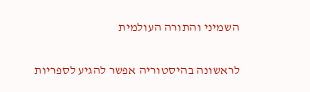השמיני והתורה העולמית

לראשונה בהיסטוריה אפשר להגיע לספריות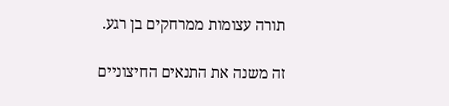תורה עצומות ממרחקים בן רגע.

זה משנה את התנאים החיצוניים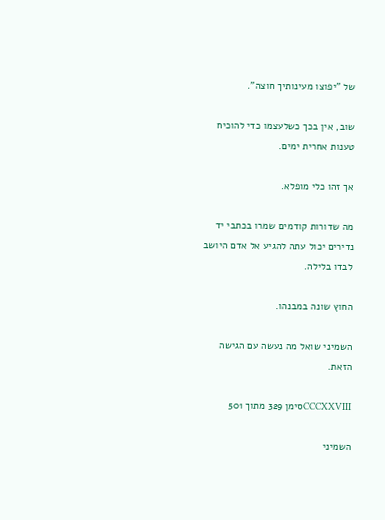של "יפוצו מעינותיך חוצה".

שוב, אין בכך כשלעצמו כדי להוכיח טענות אחרית ימים.

אך זהו כלי מופלא.

מה שדורות קודמים שמרו בכתבי יד נדירים יכול עתה להגיע אל אדם היושב לבדו בלילה.

החוץ שונה במבנהו.

השמיני שואל מה נעשה עם הגישה הזאת.

CCCXXVIIIסימן 329 מתוך 501

השמיני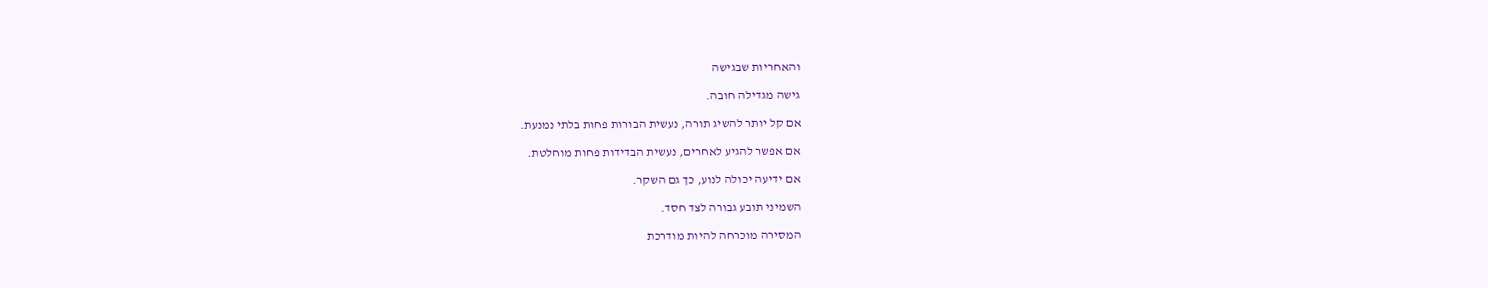והאחריות שבגישה

גישה מגדילה חובה.

אם קל יותר להשיג תורה, נעשית הבורות פחות בלתי נמנעת.

אם אפשר להגיע לאחרים, נעשית הבדידות פחות מוחלטת.

אם ידיעה יכולה לנוע, כך גם השקר.

השמיני תובע גבורה לצד חסד.

המסירה מוכרחה להיות מודרכת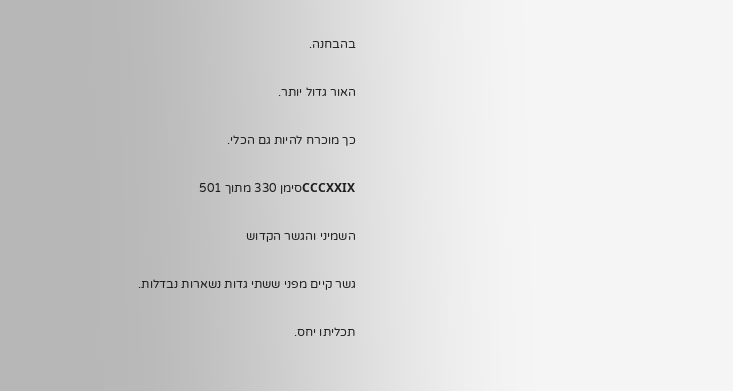בהבחנה.

האור גדול יותר.

כך מוכרח להיות גם הכלי.

CCCXXIXסימן 330 מתוך 501

השמיני והגשר הקדוש

גשר קיים מפני ששתי גדות נשארות נבדלות.

תכליתו יחס.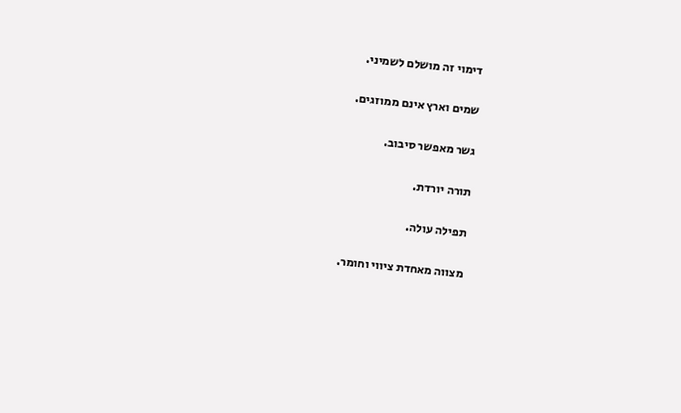דימוי זה מושלם לשמיני.

שמים וארץ אינם ממוזגים.

גשר מאפשר סיבוב.

תורה יורדת.

תפילה עולה.

מצווה מאחדת ציווי וחומר.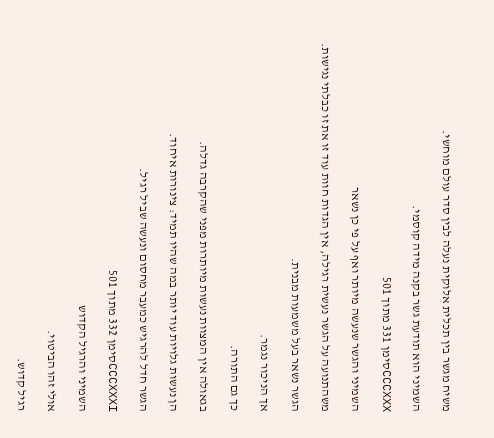משיח מגשר בין תכלית אלוקית נעלה לבין סדר עולם מוחשי.

השמיני הוא תודעת גשר בקנה מידה קוסמי.

CCCXXXסימן 331 מתוך 501

השמיני והגשר שנעשה מיותר ואף על פי כן נשאר

משהתנועה על הגשר נעשית רגילה, אין הגדות חוות עוד זו את זו כבלתי נגישות.

הגשר נשאר בעל משמעות מבנית.

אך הניכור נגמר.

כך גם התורה.

בגאולה אין המצוות נעשות מיותרות מפני שהקרבה גדלה.

הן נעשות גלויות עוד יותר במה שהיו תמיד: צינורות איחוד.

הגשר חדל להרגיש כמעבר מחסום ונעשה שביל רגיל.

CCCXXXIסימן 332 מתוך 501

השמיני והרגיל הקדוש

אולי זהו הביטוי.

רגיל קדוש.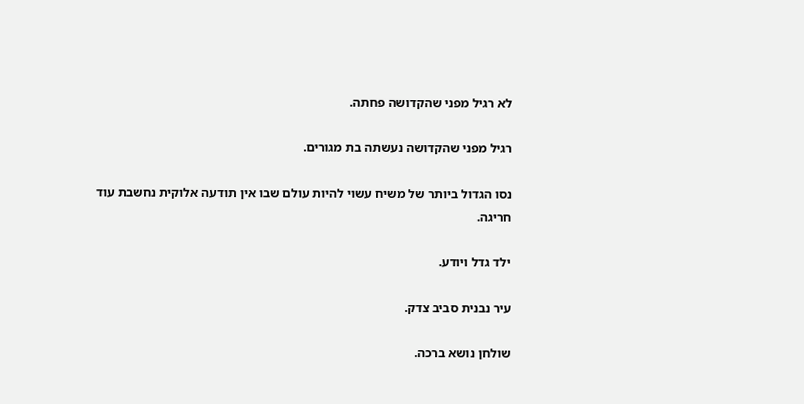לא רגיל מפני שהקדושה פחתה.

רגיל מפני שהקדושה נעשתה בת מגורים.

נסו הגדול ביותר של משיח עשוי להיות עולם שבו אין תודעה אלוקית נחשבת עוד חריגה.

ילד גדל ויודע.

עיר נבנית סביב צדק.

שולחן נושא ברכה.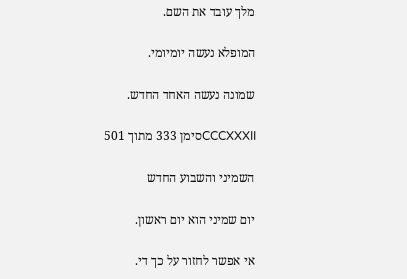מלך עובד את השם.

המופלא נעשה יומיומי.

שמונה נעשה האחד החדש.

CCCXXXIIסימן 333 מתוך 501

השמיני והשבוע החדש

יום שמיני הוא יום ראשון.

אי אפשר לחזור על כך די.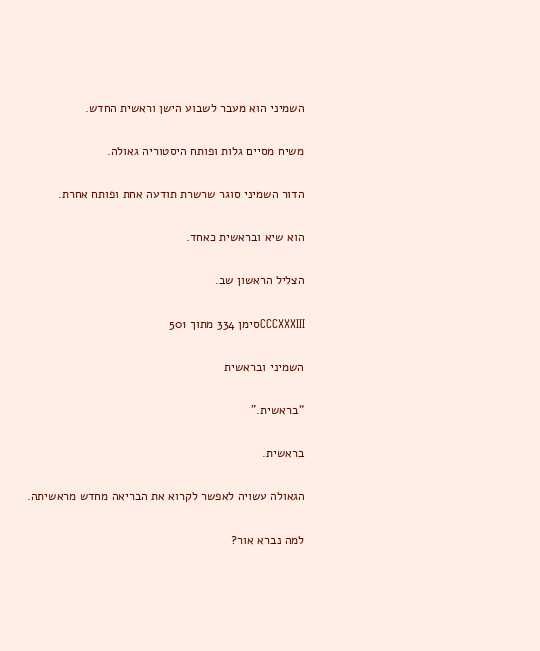השמיני הוא מעבר לשבוע הישן וראשית החדש.

משיח מסיים גלות ופותח היסטוריה גאולה.

הדור השמיני סוגר שרשרת תודעה אחת ופותח אחרת.

הוא שיא ובראשית כאחד.

הצליל הראשון שב.

CCCXXXIIIסימן 334 מתוך 501

השמיני ובראשית

“בראשית.”

בראשית.

הגאולה עשויה לאפשר לקרוא את הבריאה מחדש מראשיתה.

למה נברא אור?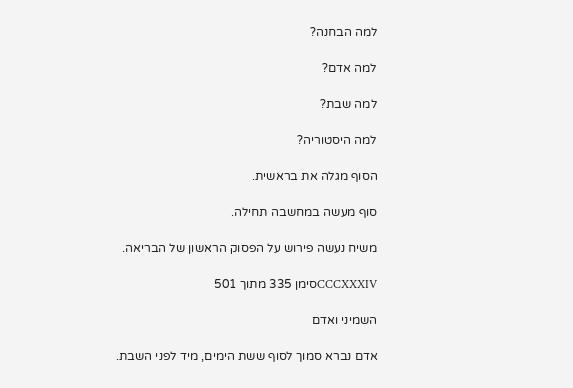למה הבחנה?

למה אדם?

למה שבת?

למה היסטוריה?

הסוף מגלה את בראשית.

סוף מעשה במחשבה תחילה.

משיח נעשה פירוש על הפסוק הראשון של הבריאה.

CCCXXXIVסימן 335 מתוך 501

השמיני ואדם

אדם נברא סמוך לסוף ששת הימים, מיד לפני השבת.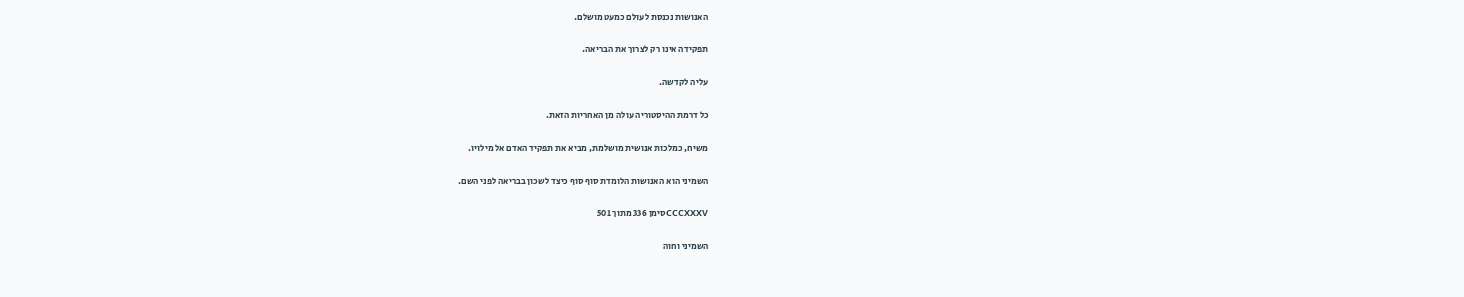האנושות נכנסת לעולם כמעט מושלם.

תפקידה אינו רק לצרוך את הבריאה.

עליה לקדשה.

כל דרמת ההיסטוריה עולה מן האחריות הזאת.

משיח, כמלכות אנושית מושלמת, מביא את תפקיד האדם אל מילויו.

השמיני הוא האנושות הלומדת סוף סוף כיצד לשכון בבריאה לפני השם.

CCCXXXVסימן 336 מתוך 501

השמיני וחוה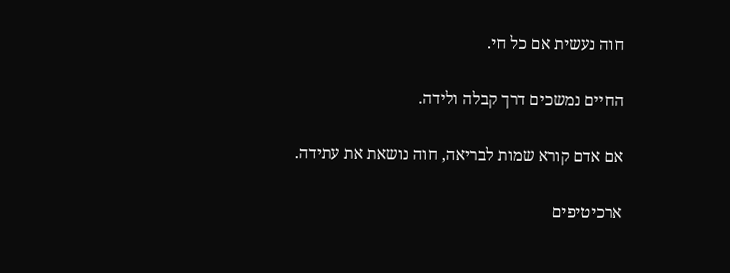חוה נעשית אם כל חי.

החיים נמשכים דרך קבלה ולידה.

אם אדם קורא שמות לבריאה, חוה נושאת את עתידה.

ארכיטיפים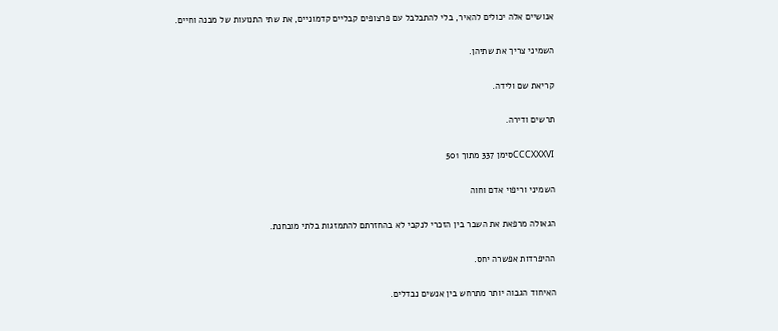אנושיים אלה יכולים להאיר, בלי להתבלבל עם פרצופים קבליים קדמוניים, את שתי התנועות של מבנה וחיים.

השמיני צריך את שתיהן.

קריאת שם ולידה.

תרשים ודירה.

CCCXXXVIסימן 337 מתוך 501

השמיני וריפוי אדם וחוה

הגאולה מרפאת את השבר בין הזכרי לנקבי לא בהחזרתם להתמזגות בלתי מובחנת.

ההיפרדות אפשרה יחס.

האיחוד הגבוה יותר מתרחש בין אנשים נבדלים.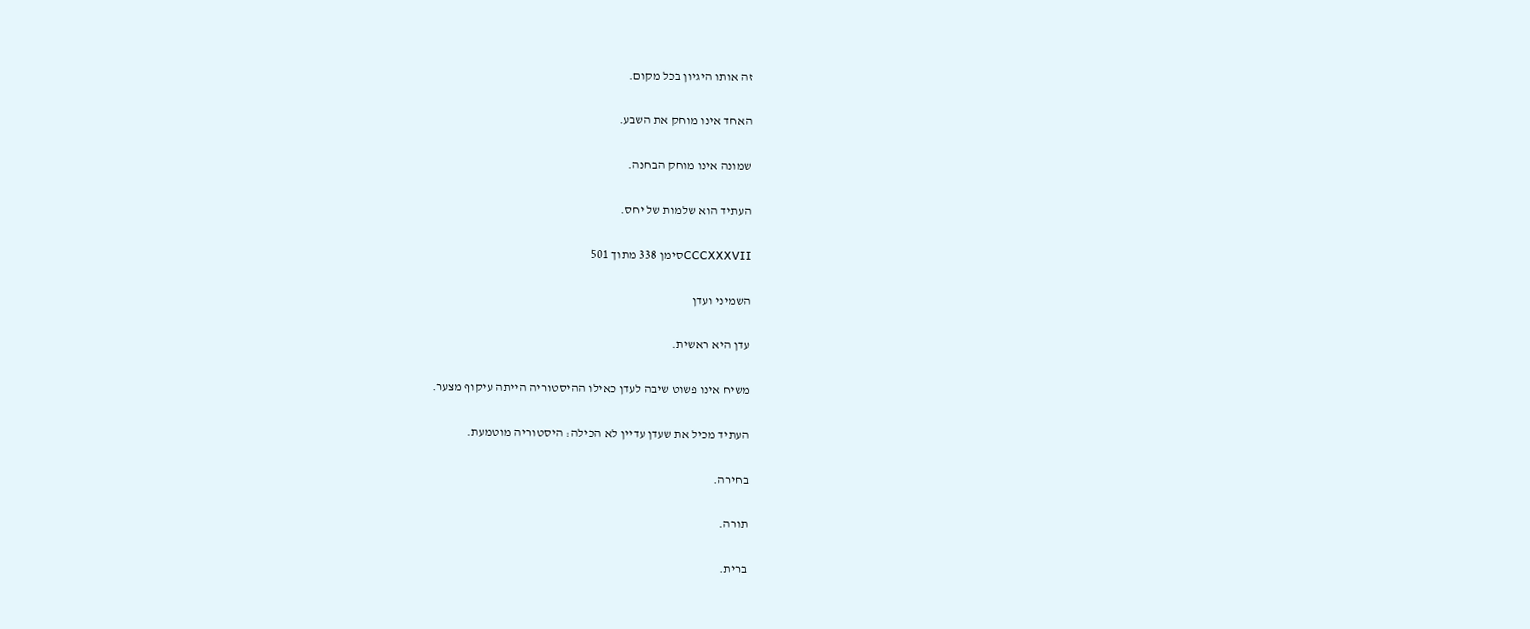זה אותו היגיון בכל מקום.

האחד אינו מוחק את השבע.

שמונה אינו מוחק הבחנה.

העתיד הוא שלמות של יחס.

CCCXXXVIIסימן 338 מתוך 501

השמיני ועדן

עדן היא ראשית.

משיח אינו פשוט שיבה לעדן כאילו ההיסטוריה הייתה עיקוף מצער.

העתיד מכיל את שעדן עדיין לא הכילה: היסטוריה מוטמעת.

בחירה.

תורה.

ברית.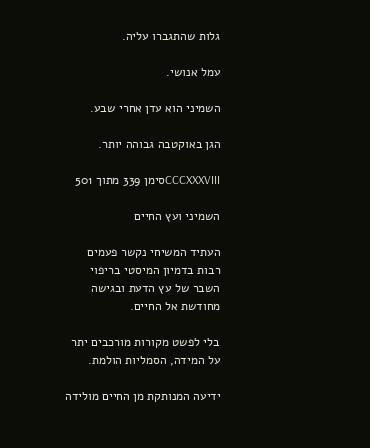גלות שהתגברו עליה.

עמל אנושי.

השמיני הוא עדן אחרי שבע.

הגן באוקטבה גבוהה יותר.

CCCXXXVIIIסימן 339 מתוך 501

השמיני ועץ החיים

העתיד המשיחי נקשר פעמים רבות בדמיון המיסטי בריפוי השבר של עץ הדעת ובגישה מחודשת אל החיים.

בלי לפשט מקורות מורכבים יתר על המידה, הסמליות הולמת.

ידיעה המנותקת מן החיים מולידה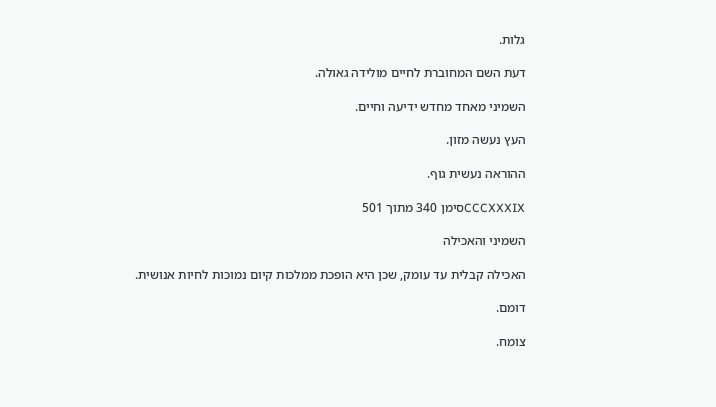גלות.

דעת השם המחוברת לחיים מולידה גאולה.

השמיני מאחד מחדש ידיעה וחיים.

העץ נעשה מזון.

ההוראה נעשית גוף.

CCCXXXIXסימן 340 מתוך 501

השמיני והאכילה

האכילה קבלית עד עומק, שכן היא הופכת ממלכות קיום נמוכות לחיות אנושית.

דומם.

צומח.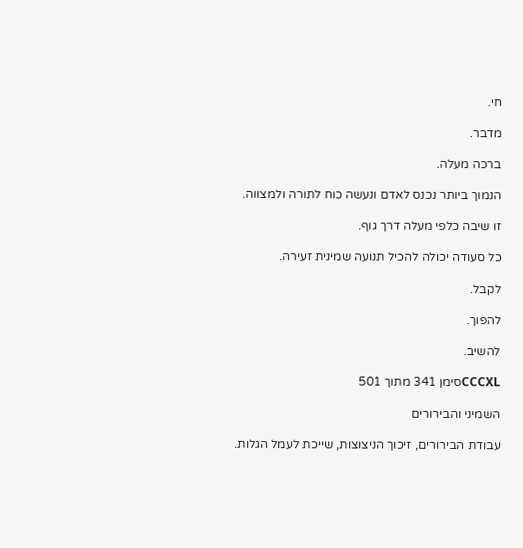חי.

מדבר.

ברכה מעלה.

הנמוך ביותר נכנס לאדם ונעשה כוח לתורה ולמצווה.

זו שיבה כלפי מעלה דרך גוף.

כל סעודה יכולה להכיל תנועה שמינית זעירה.

לקבל.

להפוך.

להשיב.

CCCXLסימן 341 מתוך 501

השמיני והבירורים

עבודת הבירורים, זיכוך הניצוצות, שייכת לעמל הגלות.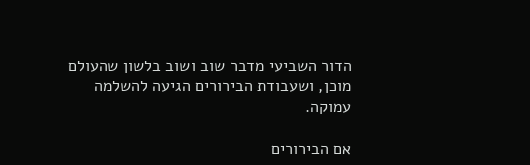הדור השביעי מדבר שוב ושוב בלשון שהעולם מוכן, ושעבודת הבירורים הגיעה להשלמה עמוקה.

אם הבירורים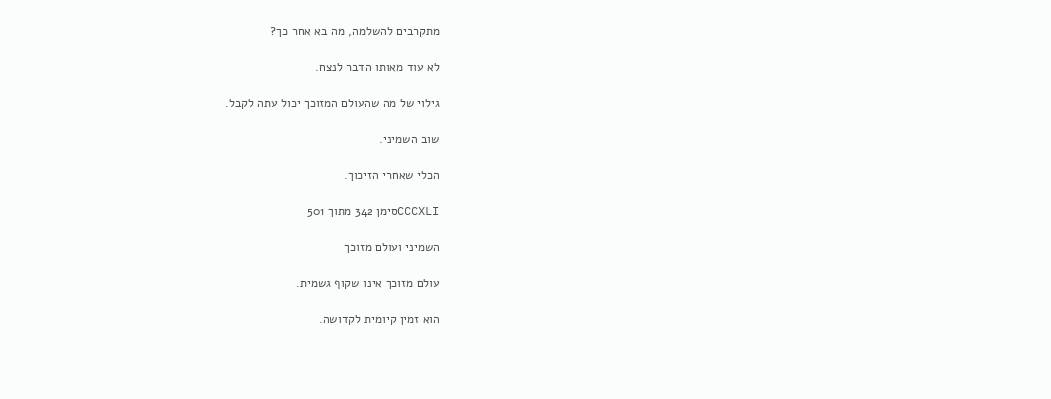מתקרבים להשלמה, מה בא אחר כך?

לא עוד מאותו הדבר לנצח.

גילוי של מה שהעולם המזוכך יכול עתה לקבל.

שוב השמיני.

הכלי שאחרי הזיכוך.

CCCXLIסימן 342 מתוך 501

השמיני ועולם מזוכך

עולם מזוכך אינו שקוף גשמית.

הוא זמין קיומית לקדושה.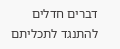דברים חדלים להתנגד לתכליתם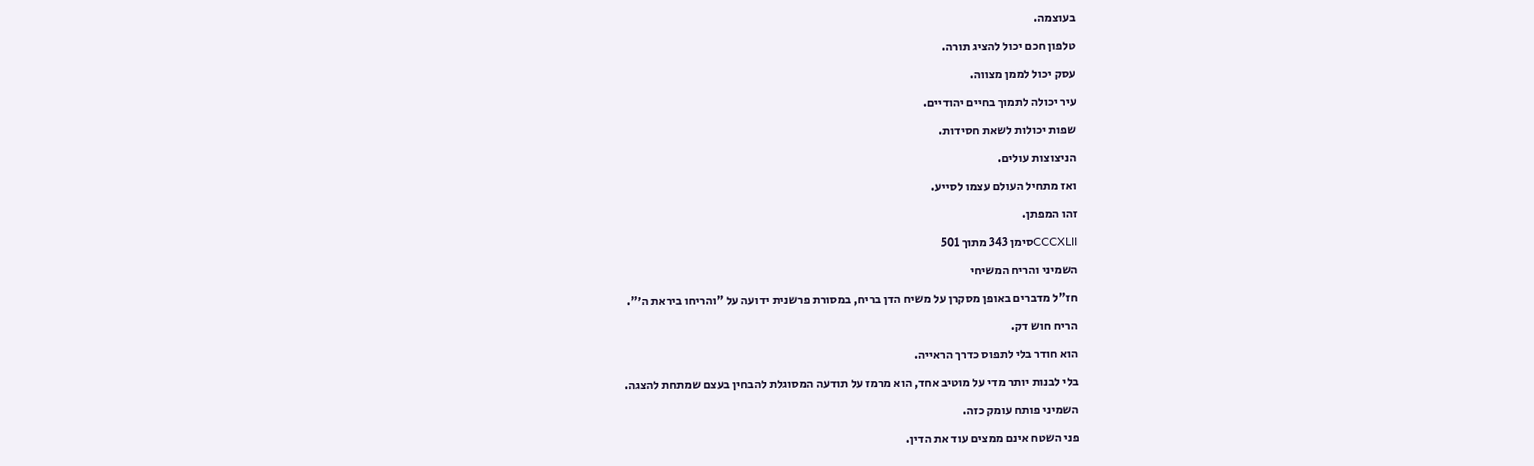בעוצמה.

טלפון חכם יכול להציג תורה.

עסק יכול לממן מצווה.

עיר יכולה לתמוך בחיים יהודיים.

שפות יכולות לשאת חסידות.

הניצוצות עולים.

ואז מתחיל העולם עצמו לסייע.

זהו המפתן.

CCCXLIIסימן 343 מתוך 501

השמיני והריח המשיחי

חז"ל מדברים באופן מסקרן על משיח הדן בריח, במסורת פרשנית ידועה על "והריחו ביראת ה׳".

הריח חוש דק.

הוא חודר בלי לתפוס כדרך הראייה.

בלי לבנות יותר מדי על מוטיב אחד, הוא מרמז על תודעה המסוגלת להבחין בעצם שמתחת להצגה.

השמיני פותח עומק כזה.

פני השטח אינם ממצים עוד את הדין.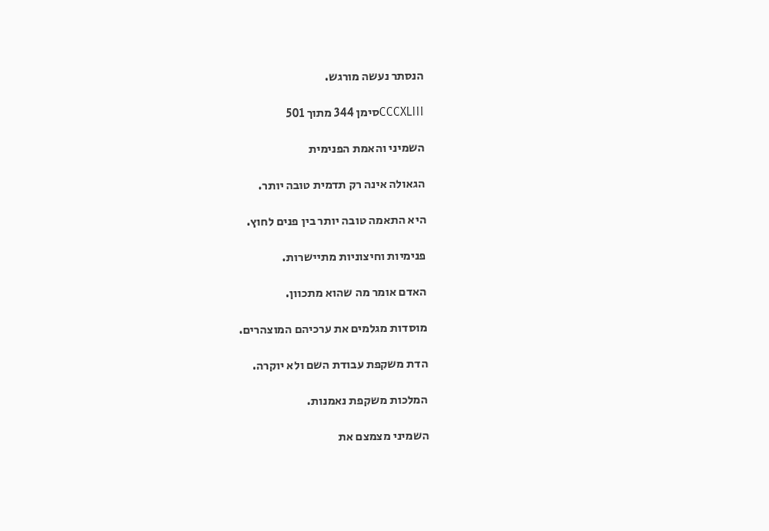הנסתר נעשה מורגש.

CCCXLIIIסימן 344 מתוך 501

השמיני והאמת הפנימית

הגאולה אינה רק תדמית טובה יותר.

היא התאמה טובה יותר בין פנים לחוץ.

פנימיות וחיצוניות מתיישרות.

האדם אומר מה שהוא מתכוון.

מוסדות מגלמים את ערכיהם המוצהרים.

הדת משקפת עבודת השם ולא יוקרה.

המלכות משקפת נאמנות.

השמיני מצמצם את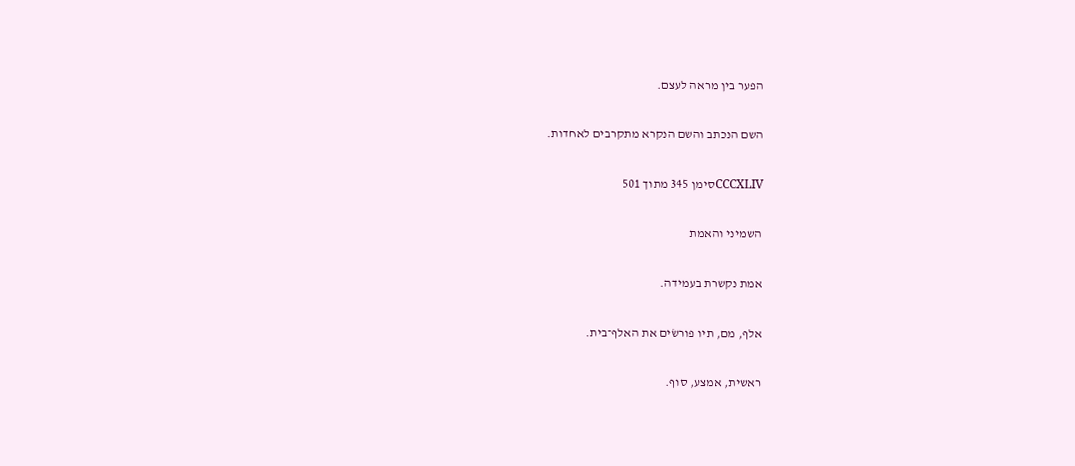הפער בין מראה לעצם.

השם הנכתב והשם הנקרא מתקרבים לאחדות.

CCCXLIVסימן 345 מתוך 501

השמיני והאמת

אמת נקשרת בעמידה.

אלף, מם, תיו פורשׂים את האלף־בית.

ראשית, אמצע, סוף.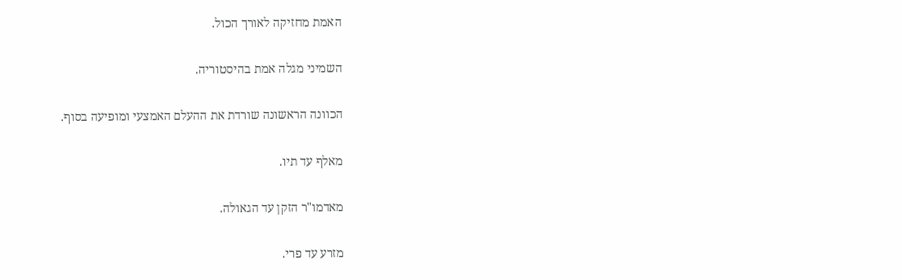האמת מחזיקה לאורך הכול.

השמיני מגלה אמת בהיסטוריה.

הכוונה הראשונה שורדת את ההעלם האמצעי ומופיעה בסוף.

מאלף עד תיו.

מאדמו"ר הזקן עד הגאולה.

מזרע עד פרי.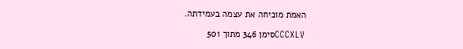האמת מוכיחה את עצמה בעמידתה.

CCCXLVסימן 346 מתוך 501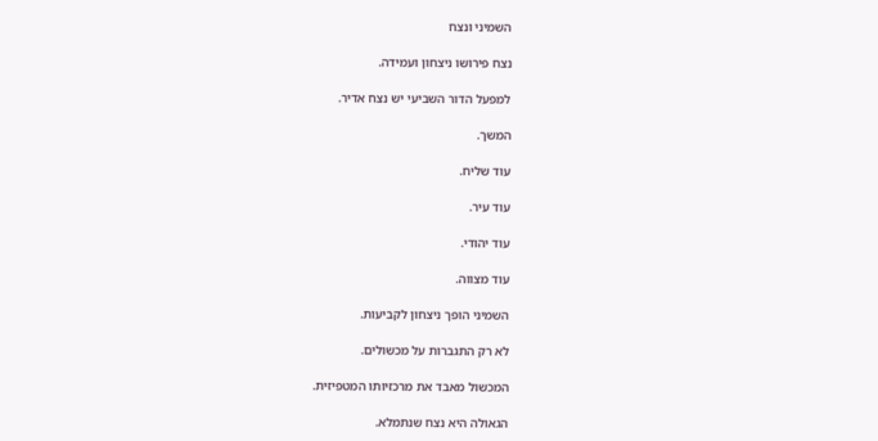השמיני ונצח

נצח פירושו ניצחון ועמידה.

למפעל הדור השביעי יש נצח אדיר.

המשך.

עוד שליח.

עוד עיר.

עוד יהודי.

עוד מצווה.

השמיני הופך ניצחון לקביעות.

לא רק התגברות על מכשולים.

המכשול מאבד את מרכזיותו המטפיזית.

הגאולה היא נצח שנתמלא.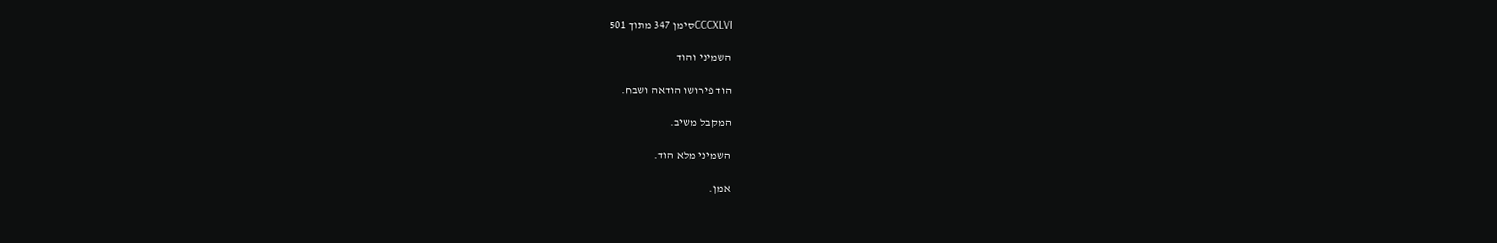CCCXLVIסימן 347 מתוך 501

השמיני והוד

הוד פירושו הודאה ושבח.

המקבל משיב.

השמיני מלא הוד.

אמן.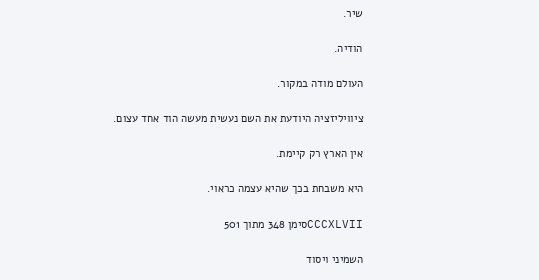שיר.

הודיה.

העולם מודה במקור.

ציוויליזציה היודעת את השם נעשית מעשה הוד אחד עצום.

אין הארץ רק קיימת.

היא משבחת בכך שהיא עצמה כראוי.

CCCXLVIIסימן 348 מתוך 501

השמיני ויסוד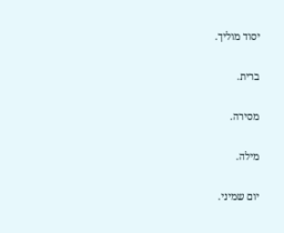יסוד מוליך.

ברית.

מסירה.

מילה.

יום שמיני.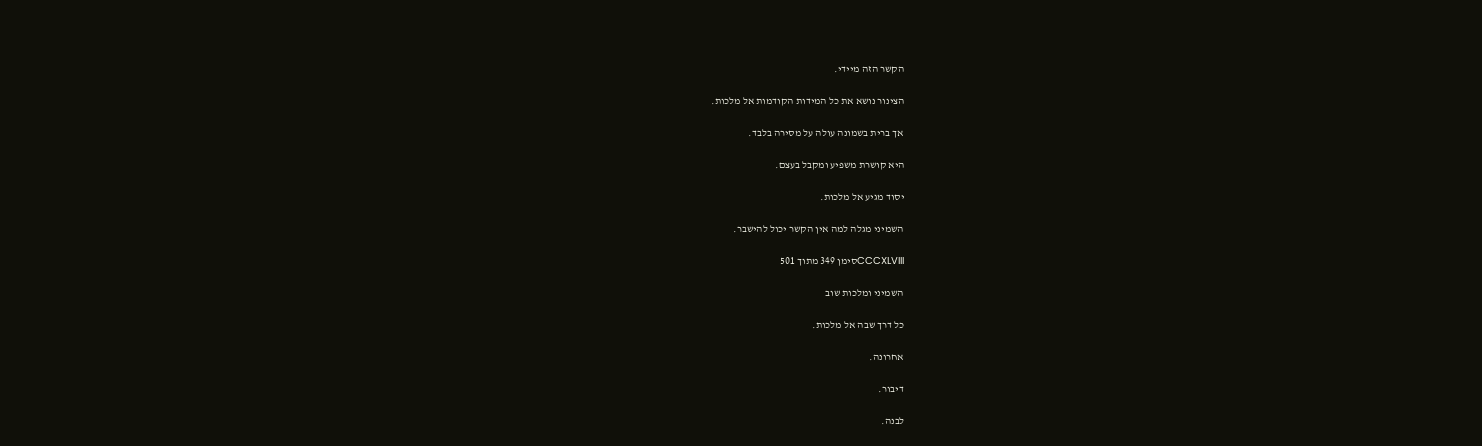הקשר הזה מיידי.

הצינור נושא את כל המידות הקודמות אל מלכות.

אך ברית בשמונה עולה על מסירה בלבד.

היא קושרת משפיע ומקבל בעצם.

יסוד מגיע אל מלכות.

השמיני מגלה למה אין הקשר יכול להישבר.

CCCXLVIIIסימן 349 מתוך 501

השמיני ומלכות שוב

כל דרך שבה אל מלכות.

אחרונה.

דיבור.

לבנה.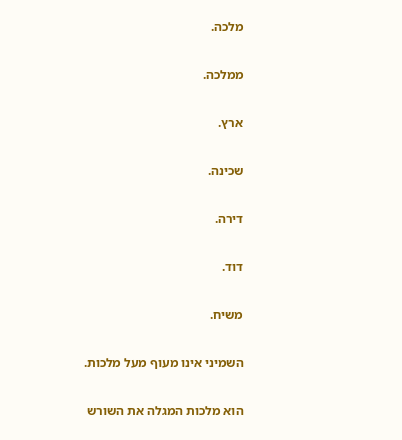מלכה.

ממלכה.

ארץ.

שכינה.

דירה.

דוד.

משיח.

השמיני אינו מעוף מעל מלכות.

הוא מלכות המגלה את השורש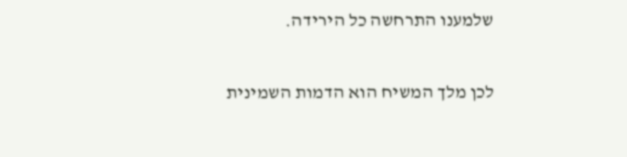שלמענו התרחשה כל הירידה.

לכן מלך המשיח הוא הדמות השמינית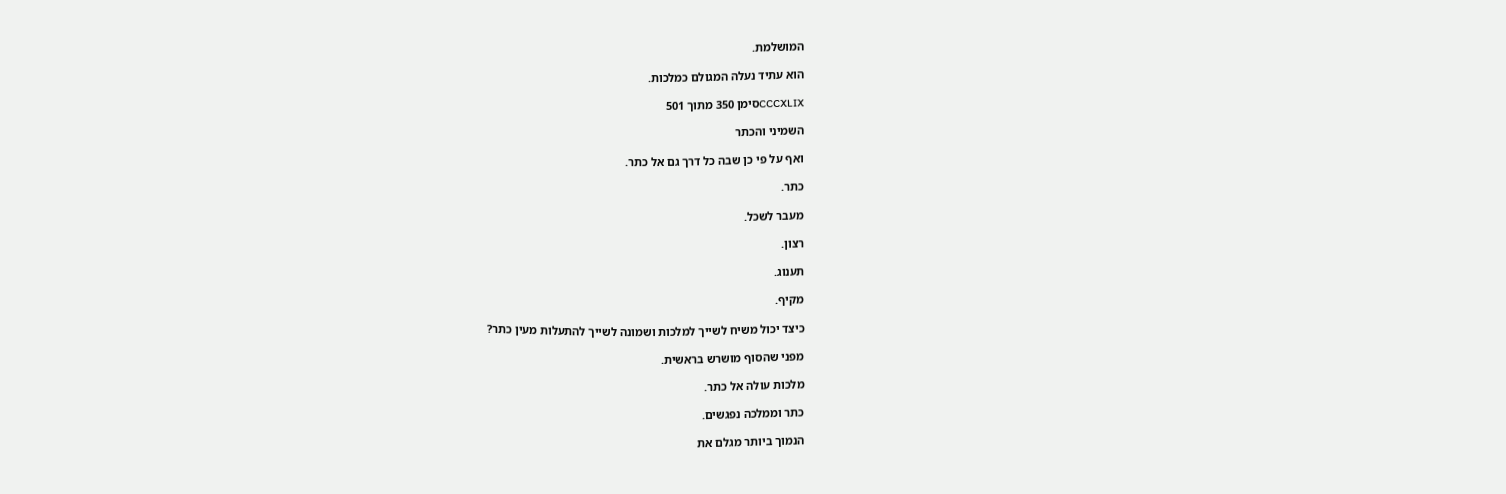המושלמת.

הוא עתיד נעלה המגולם כמלכות.

CCCXLIXסימן 350 מתוך 501

השמיני והכתר

ואף על פי כן שבה כל דרך גם אל כתר.

כתר.

מעבר לשכל.

רצון.

תענוג.

מקיף.

כיצד יכול משיח לשייך למלכות ושמונה לשייך להתעלות מעין כתר?

מפני שהסוף מושרש בראשית.

מלכות עולה אל כתר.

כתר וממלכה נפגשים.

הנמוך ביותר מגלם את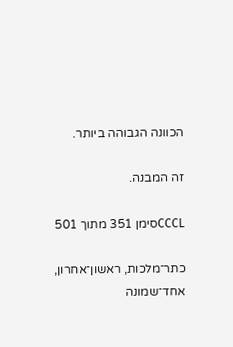הכוונה הגבוהה ביותר.

זה המבנה.

CCCLסימן 351 מתוך 501

כתר־מלכות, ראשון־אחרון, אחד־שמונה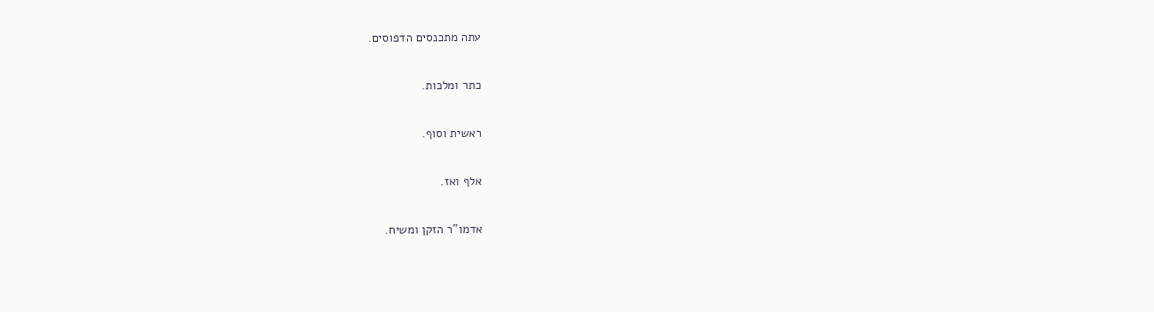עתה מתכנסים הדפוסים.

כתר ומלכות.

ראשית וסוף.

אלף ואז.

אדמו"ר הזקן ומשיח.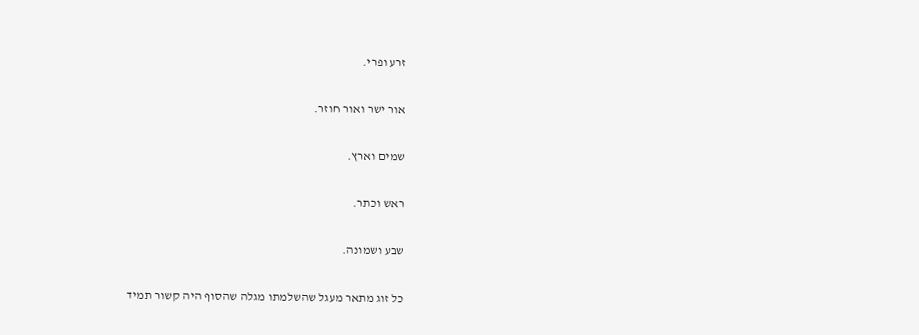זרע ופרי.

אור ישר ואור חוזר.

שמים וארץ.

ראש וכתר.

שבע ושמונה.

כל זוג מתאר מעגל שהשלמתו מגלה שהסוף היה קשור תמיד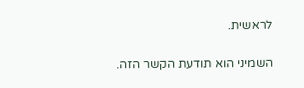לראשית.

השמיני הוא תודעת הקשר הזה.